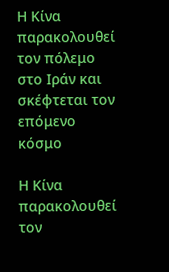Η Κίνα παρακολουθεί τον πόλεμο στο Ιράν και σκέφτεται τον επόμενο κόσμο

Η Κίνα παρακολουθεί τον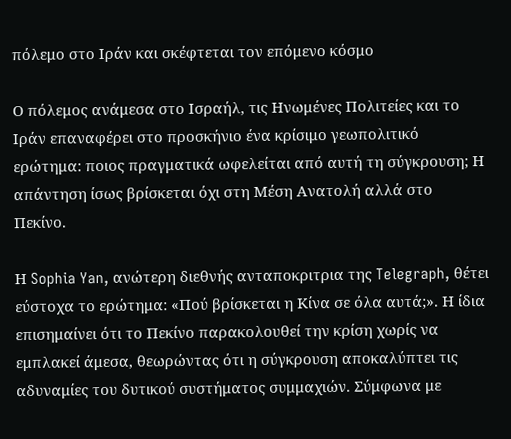πόλεμο στο Ιράν και σκέφτεται τον επόμενο κόσμο

Ο πόλεμος ανάμεσα στο Ισραήλ, τις Ηνωμένες Πολιτείες και το Ιράν επαναφέρει στο προσκήνιο ένα κρίσιμο γεωπολιτικό ερώτημα: ποιος πραγματικά ωφελείται από αυτή τη σύγκρουση; Η απάντηση ίσως βρίσκεται όχι στη Μέση Ανατολή αλλά στο Πεκίνο.

Η Sophia Yan, ανώτερη διεθνής ανταποκριτρια της Telegraph, θέτει εύστοχα το ερώτημα: «Πού βρίσκεται η Κίνα σε όλα αυτά;». Η ίδια επισημαίνει ότι το Πεκίνο παρακολουθεί την κρίση χωρίς να εμπλακεί άμεσα, θεωρώντας ότι η σύγκρουση αποκαλύπτει τις αδυναμίες του δυτικού συστήματος συμμαχιών. Σύμφωνα με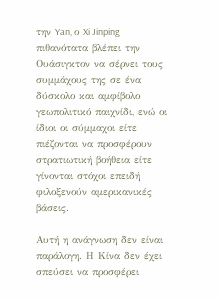την Yan, ο Xi Jinping πιθανότατα βλέπει την Ουάσιγκτον να σέρνει τους συμμάχους της σε ένα δύσκολο και αμφίβολο γεωπολιτικό παιχνίδι, ενώ οι ίδιοι οι σύμμαχοι είτε πιέζονται να προσφέρουν στρατιωτική βοήθεια είτε γίνονται στόχοι επειδή φιλοξενούν αμερικανικές βάσεις.

Αυτή η ανάγνωση δεν είναι παράλογη. Η Κίνα δεν έχει σπεύσει να προσφέρει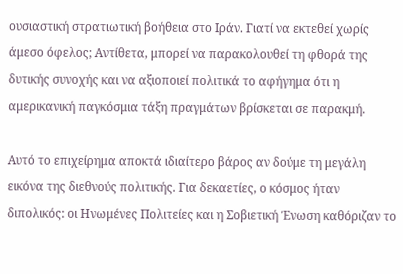ουσιαστική στρατιωτική βοήθεια στο Ιράν. Γιατί να εκτεθεί χωρίς άμεσο όφελος; Αντίθετα, μπορεί να παρακολουθεί τη φθορά της δυτικής συνοχής και να αξιοποιεί πολιτικά το αφήγημα ότι η αμερικανική παγκόσμια τάξη πραγμάτων βρίσκεται σε παρακμή.

Αυτό το επιχείρημα αποκτά ιδιαίτερο βάρος αν δούμε τη μεγάλη εικόνα της διεθνούς πολιτικής. Για δεκαετίες, ο κόσμος ήταν διπολικός: οι Ηνωμένες Πολιτείες και η Σοβιετική Ένωση καθόριζαν το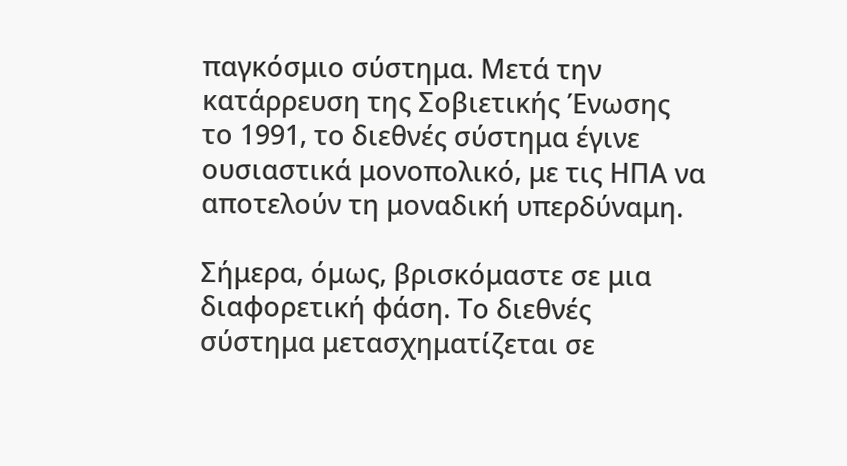παγκόσμιο σύστημα. Μετά την κατάρρευση της Σοβιετικής Ένωσης το 1991, το διεθνές σύστημα έγινε ουσιαστικά μονοπολικό, με τις ΗΠΑ να αποτελούν τη μοναδική υπερδύναμη.

Σήμερα, όμως, βρισκόμαστε σε μια διαφορετική φάση. Το διεθνές σύστημα μετασχηματίζεται σε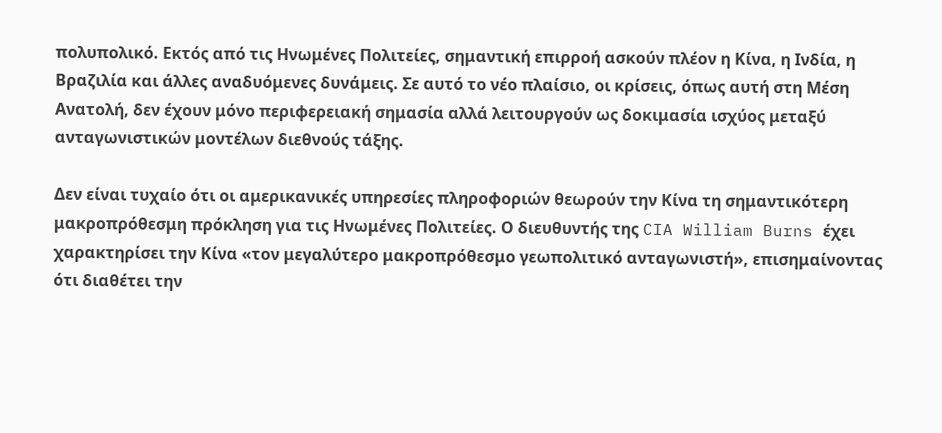πολυπολικό. Εκτός από τις Ηνωμένες Πολιτείες, σημαντική επιρροή ασκούν πλέον η Κίνα, η Ινδία, η Βραζιλία και άλλες αναδυόμενες δυνάμεις. Σε αυτό το νέο πλαίσιο, οι κρίσεις, όπως αυτή στη Μέση Ανατολή, δεν έχουν μόνο περιφερειακή σημασία αλλά λειτουργούν ως δοκιμασία ισχύος μεταξύ ανταγωνιστικών μοντέλων διεθνούς τάξης.

Δεν είναι τυχαίο ότι οι αμερικανικές υπηρεσίες πληροφοριών θεωρούν την Κίνα τη σημαντικότερη μακροπρόθεσμη πρόκληση για τις Ηνωμένες Πολιτείες. Ο διευθυντής της CIA William Burns έχει χαρακτηρίσει την Κίνα «τον μεγαλύτερο μακροπρόθεσμο γεωπολιτικό ανταγωνιστή», επισημαίνοντας ότι διαθέτει την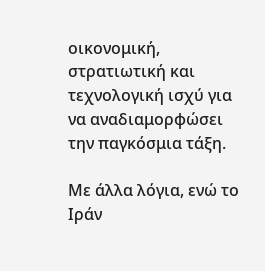οικονομική, στρατιωτική και τεχνολογική ισχύ για να αναδιαμορφώσει την παγκόσμια τάξη.

Με άλλα λόγια, ενώ το Ιράν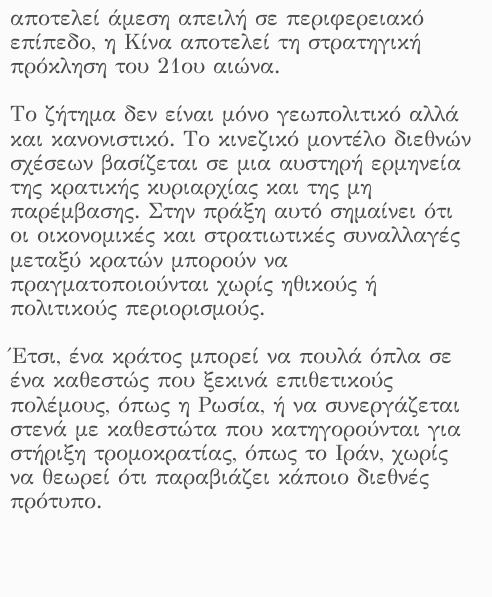αποτελεί άμεση απειλή σε περιφερειακό επίπεδο, η Κίνα αποτελεί τη στρατηγική πρόκληση του 21ου αιώνα.

Το ζήτημα δεν είναι μόνο γεωπολιτικό αλλά και κανονιστικό. Το κινεζικό μοντέλο διεθνών σχέσεων βασίζεται σε μια αυστηρή ερμηνεία της κρατικής κυριαρχίας και της μη παρέμβασης. Στην πράξη αυτό σημαίνει ότι οι οικονομικές και στρατιωτικές συναλλαγές μεταξύ κρατών μπορούν να πραγματοποιούνται χωρίς ηθικούς ή πολιτικούς περιορισμούς.

Έτσι, ένα κράτος μπορεί να πουλά όπλα σε ένα καθεστώς που ξεκινά επιθετικούς πολέμους, όπως η Ρωσία, ή να συνεργάζεται στενά με καθεστώτα που κατηγορούνται για στήριξη τρομοκρατίας, όπως το Ιράν, χωρίς να θεωρεί ότι παραβιάζει κάποιο διεθνές πρότυπο.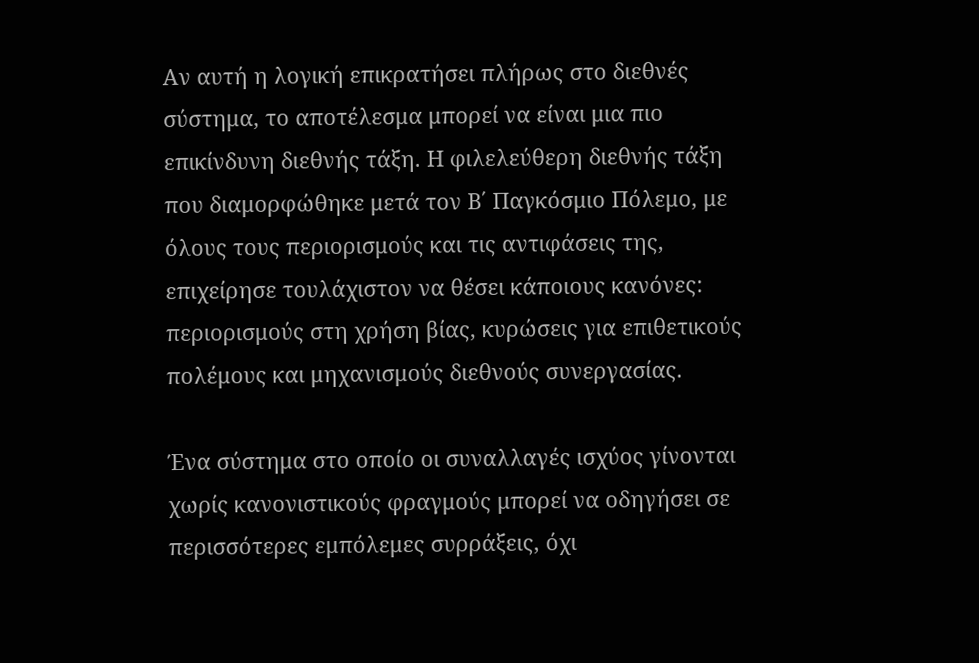Αν αυτή η λογική επικρατήσει πλήρως στο διεθνές σύστημα, το αποτέλεσμα μπορεί να είναι μια πιο επικίνδυνη διεθνής τάξη. Η φιλελεύθερη διεθνής τάξη που διαμορφώθηκε μετά τον Β΄ Παγκόσμιο Πόλεμο, με όλους τους περιορισμούς και τις αντιφάσεις της, επιχείρησε τουλάχιστον να θέσει κάποιους κανόνες: περιορισμούς στη χρήση βίας, κυρώσεις για επιθετικούς πολέμους και μηχανισμούς διεθνούς συνεργασίας.

Ένα σύστημα στο οποίο οι συναλλαγές ισχύος γίνονται χωρίς κανονιστικούς φραγμούς μπορεί να οδηγήσει σε περισσότερες εμπόλεμες συρράξεις, όχι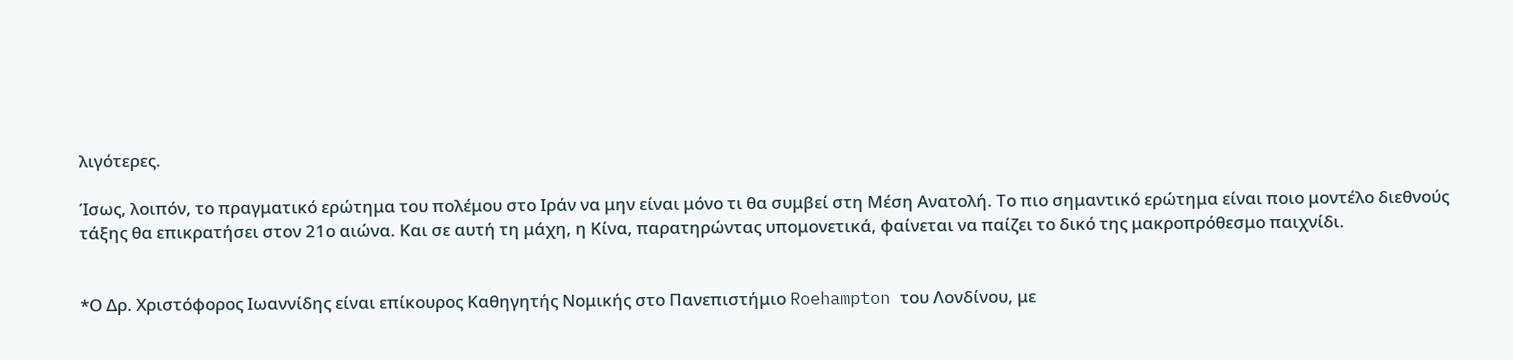λιγότερες.

Ίσως, λοιπόν, το πραγματικό ερώτημα του πολέμου στο Ιράν να μην είναι μόνο τι θα συμβεί στη Μέση Ανατολή. Το πιο σημαντικό ερώτημα είναι ποιο μοντέλο διεθνούς τάξης θα επικρατήσει στον 21ο αιώνα. Και σε αυτή τη μάχη, η Κίνα, παρατηρώντας υπομονετικά, φαίνεται να παίζει το δικό της μακροπρόθεσμο παιχνίδι.


*Ο Δρ. Χριστόφορος Ιωαννίδης είναι επίκουρος Καθηγητής Νομικής στο Πανεπιστήμιο Roehampton του Λονδίνου, με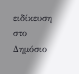ειδίκευση στο Δημόσιο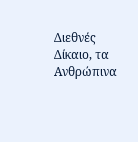Διεθνές Δίκαιο, τα Ανθρώπινα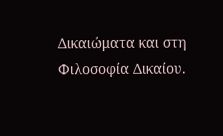Δικαιώματα και στη Φιλοσοφία Δικαίου.